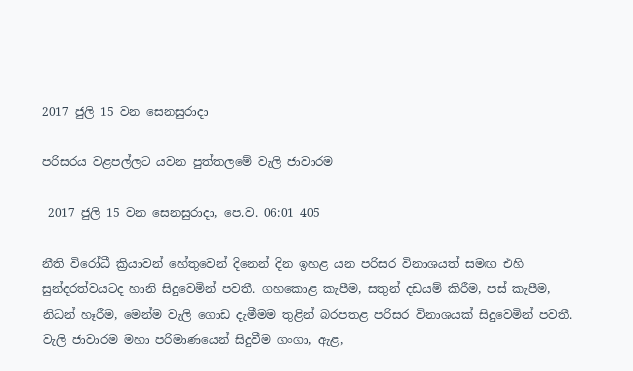2017 ජුලි 15 වන සෙනසුරාදා

පරිසරය වළපල්ලට යවන පුත්තලමේ වැලි ජාවාරම

 2017 ජුලි 15 වන සෙනසුරාදා, පෙ.ව. 06:01 405

නීති විරෝධී ක්‍රියාවන් හේතුවෙන් දිනෙන් දින ඉහළ යන පරිසර විනාශයත් සමඟ එහි සුන්දරත්වයටද හානි සිදුවෙමින් පවතී. ගහකොළ කැපීම, සතුන් දඩයම් කිරීම, පස් කැපීම, නිධන් හෑරීම, මෙන්ම වැලි ගොඩ දැමීමම තුළින් බරපතළ පරිසර විනාශයක් සිදුවෙමින් පවතී. වැලි ජාවාරම මහා පරිමාණයෙන් සිදුවීම ගංගා, ඇළ,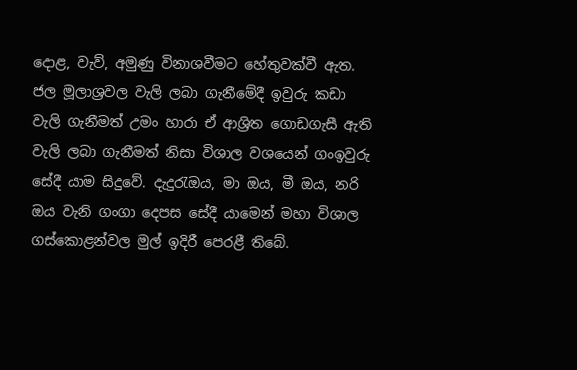දොළ, වැව්, අමුණු විනාශවීමට හේතුවක්වී ඇත. ජල මූලාශ්‍රවල වැලි ලබා ගැනීමේදී ඉවුරු කඩා වැලි ගැනීමත් උමං හාරා ඒ ආශ්‍රිත ගොඩගැසී ඇති වැලි ලබා ගැනීමත් නිසා විශාල වශයෙන් ගංඉවුරු සේදී යාම සිදුවේ. දැදුරැඔය, මා ඔය, මී ඔය, නරි ඔය වැනි ගංගා දෙපස සේදී යාමෙන් මහා විශාල ගස්කොළන්වල මුල් ඉදිරී පෙරළී තිබේ.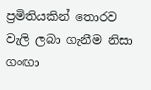ප්‍රමිතියකින් තොරව වැලි ලබා ගැනීම නිසා ගංඟා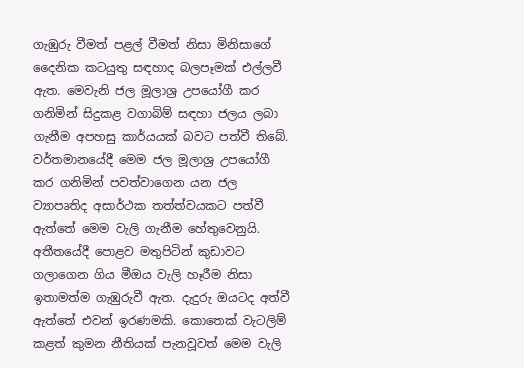ගැඹුරු වීමත් පළල් වීමත් නිසා මිනිසාගේ දෛනික කටයුතු සඳහාද බලපෑමක් එල්ලවී ඇත. මෙවැනි ජල මූලාශ්‍ර උපයෝගී කර ගනිමින් සිදුකළ වගාබිම් සඳහා ජලය ලබා ගැනීම අපහසු කාර්යයක් බවට පත්වී තිබේ. වර්තමානයේදී මෙම ජල මූලාශ්‍ර උපයෝගී කර ගනිමින් පවත්වාගෙන යන ජල ව්‍යාපෘතිද අසාර්ථක තත්ත්වයකට පත්වී ඇත්තේ මෙම වැලි ගැනීම හේතුවෙනුයි. අතීතයේදී පොළව මතුපිටින් කුඩාවට ගලාගෙන ගිය මීඔය වැලි හෑරීම නිසා  ඉතාමත්ම ගැඹුරුවී ඇත. දැදුරු ඔයටද අත්වී ඇත්තේ එවන් ඉරණමකි. කොතෙක් වැටලිම් කළත් කුමන නීතියක් පැනවූවත් මෙම වැලි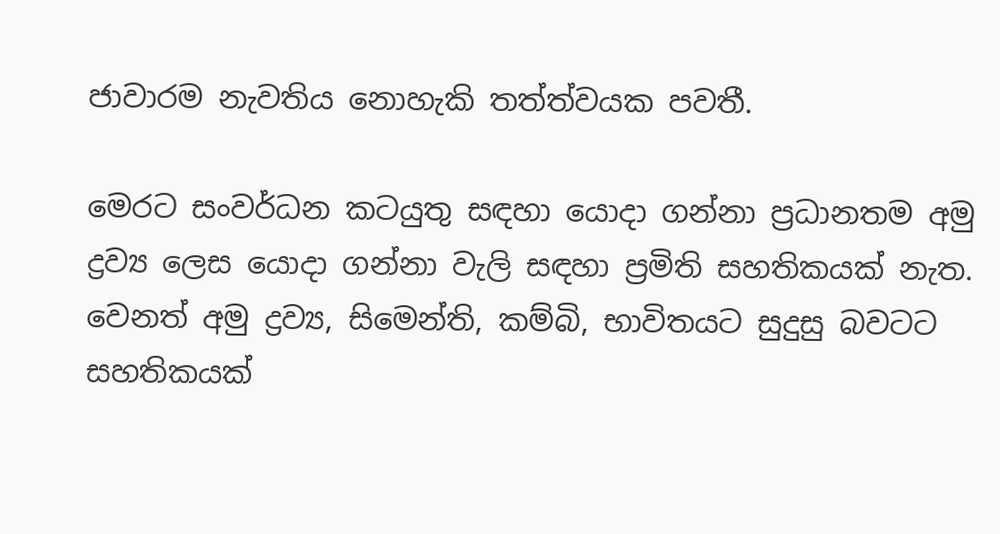ජාවාරම නැවතිය නොහැකි තත්ත්වයක පවතී.

මෙරට සංවර්ධන කටයුතු සඳහා යොදා ගන්නා ප්‍රධානතම අමු ද්‍රව්‍ය ලෙස යොදා ගන්නා වැලි සඳහා ප්‍රමිති සහතිකයක් නැත. වෙනත් අමු ද්‍රව්‍ය, සිමෙන්ති, කම්බි, භාවිතයට සුදුසු බවටට සහතිකයක්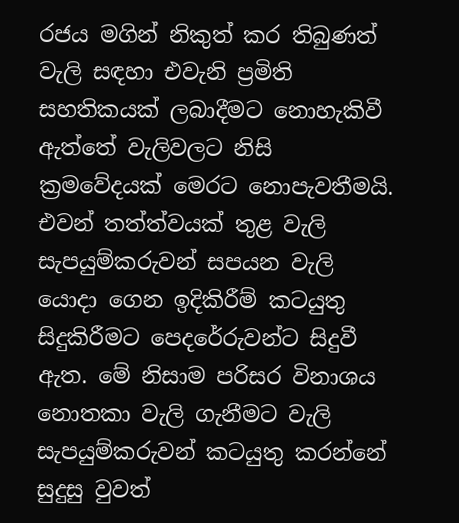රජය මගින් නිකුත් කර තිබුණත් වැලි සඳහා එවැනි ප්‍රමිති සහතිකයක් ලබාදීමට නොහැකිවී ඇත්තේ වැලිවලට නිසි ක්‍රමවේදයක් මෙරට නොපැවතීමයි. එවන් තත්ත්වයක් තුළ වැලි සැපයුම්කරුවන් සපයන වැලි යොදා ගෙන ඉදිකිරීම් කටයුතු සිදුකිරීමට පෙදරේරුවන්ට සිදුවී ඇත. මේ නිසාම පරිසර විනාශය නොතකා වැලි ගැනීමට වැලි සැපයුම්කරුවන් කටයුතු කරන්නේ සුදුසු වුවත්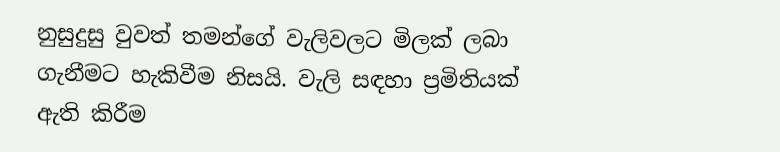නුසුදුසු වුවත් තමන්ගේ වැලිවලට මිලක් ලබා ගැනීමට හැකිවීම නිසයි. වැලි සඳහා ප්‍රමිතියක් ඇති කිරීම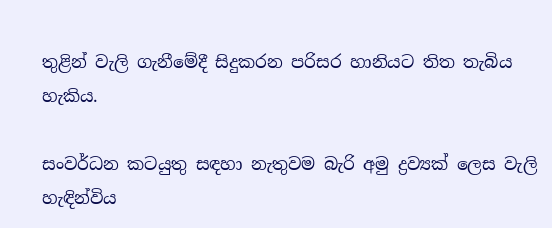තුළින් වැලි ගැනීමේදී සිදුකරන පරිසර හානියට තිත තැබිය හැකිය.

සංවර්ධන කටයුතු සඳහා නැතුවම බැරි අමු ද්‍රව්‍යක් ලෙස වැලි හැඳින්විය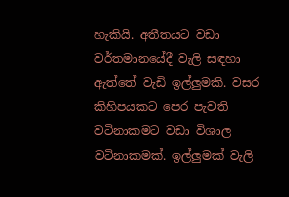හැකියි. අතීතයට වඩා වර්තමානයේදී වැලි සඳහා ඇත්තේ වැඩි ඉල්ලුමකි. වසර කිහිපයකට පෙර පැවති වටිනාකමට වඩා විශාල වටිනාකමක්. ඉල්ලුමක් වැලි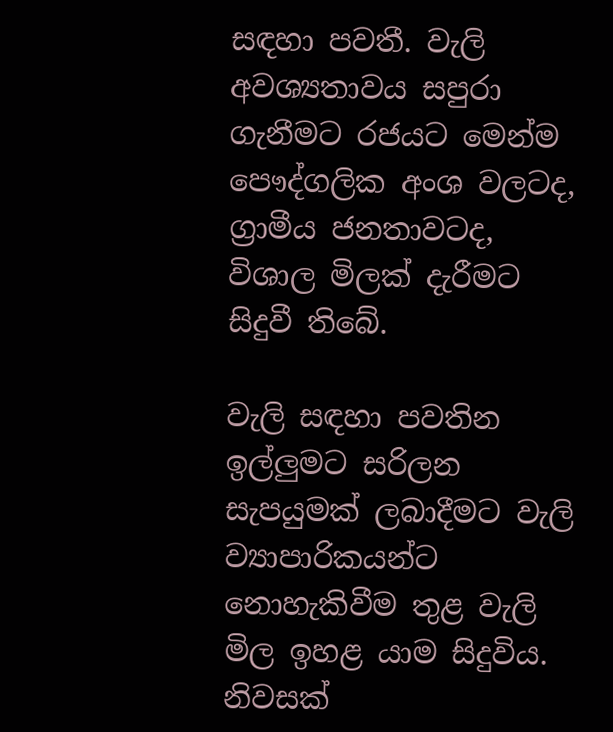සඳහා පවතී. වැලි අවශ්‍යතාවය සපුරා ගැනීමට රජයට මෙන්ම පෞද්ගලික අංශ වලටද, ග්‍රාමීය ජනතාවටද, විශාල මිලක් දැරීමට සිදුවී තිබේ.

වැලි සඳහා පවතින ඉල්ලුමට සරිලන සැපයුමක් ලබාදීමට වැලි ව්‍යාපාරිකයන්ට නොහැකිවීම තුළ වැලි මිල ඉහළ යාම සිදුවිය. නිවසක්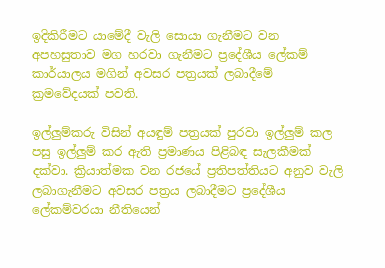ඉදිකිරීමට යාමේදී වැලි සොයා ගැනීමට වන අපහසුතාව මග හරවා ගැනීමට ප්‍රදේශීය ලේකම් කාර්යාලය මගින් අවසර පත්‍රයක් ලබාදීමේ ක්‍රමවේදයක් පවති.

ඉල්ලුම්කරු විසින් අයඳුම් පත්‍රයක් පුරවා ඉල්ලුම් කල පසු ඉල්ලුම් කර ඇති ප්‍රමාණය පිළිබඳ සැලකීමක් දක්වා. ක්‍රියාත්මක වන රජයේ ප්‍රතිපත්තියට අනුව වැලි ලබාගැනීමට අවසර පත්‍රය ලබාදීමට ප්‍රදේශීය ලේකම්වරයා නීතියෙන්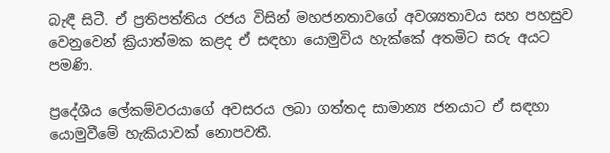බැඳී සිටී. ඒ ප්‍රතිපත්තිය රජය විසින් මහජනතාවගේ අවශ්‍යතාවය සහ පහසුව වෙනුවෙන් ක්‍රියාත්මක කළද ඒ සඳහා යොමුවිය හැක්කේ අතමිට සරු අයට පමණි.

ප්‍රදේශීය ලේකම්වරයාගේ අවසරය ලබා ගත්තද සාමාන්‍ය ජනයාට ඒ සඳහා යොමුවීමේ හැකියාවක් නොපවතී.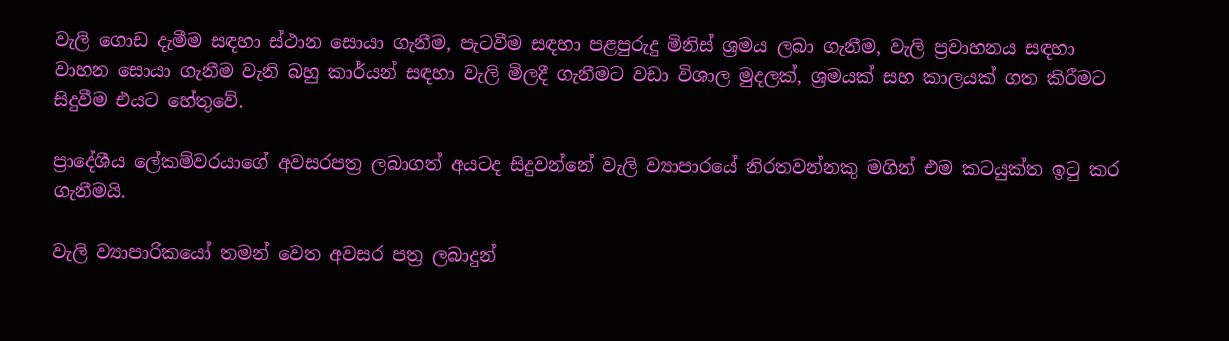වැලි ගොඩ දැමීම සඳහා ස්ථාන සොයා ගැනීම, පැටවීම සඳහා පළපුරුදු මිනිස් ශ්‍රමය ලබා ගැනීම, වැලි ප්‍රවාහනය සඳහා වාහන සොයා ගැනීම වැනි බහු කාර්යන් සඳහා වැලි මිලදී ගැනීමට වඩා විශාල මුදලක්, ශ්‍රමයක් සහ කාලයක් ගත කිරීමට සිදුවීම එයට හේතුවේ.

ප්‍රාදේශීය ලේකම්වරයාගේ අවසරපත්‍ර ලබාගත් අයටද සිදුවන්නේ වැලි ව්‍යාපාරයේ නිරතවන්නකු මගින් එම කටයුක්ත ඉටු කර ගැනීමයි.

වැලි ව්‍යාපාරිකයෝ තමන් වෙත අවසර පත්‍ර ලබාදුන්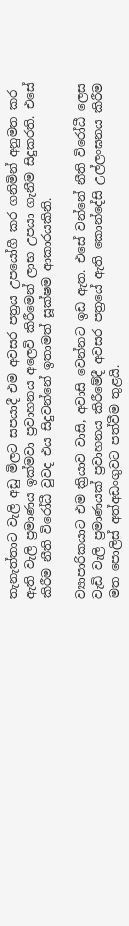තැනැත්තාට වැලි අඩු මිලට සපයාදී එම අවසර පත්‍රය උපයෝගී කර ගනිමින් අනුමත කර ඇති වැලි ප්‍රමාණය ඉක්මවා ප්‍රවාහනය අලෙවි කිරීමෙන් ලාභ උපයා ගැනීම සිදුකරති. එසේ කිරීම නීති විරෝධී වුවද එය සිදුවන්නේ ඉතාමත් සූක්ෂම ආකාරයකිනි.

ව්‍යාපාරිකයාට එම ක්‍රියාව වාසි, අවාසි වෙන්නට ඉඩ ඇත. එසේ වන්නේ නීති විරෝධී ලෙස වැඩි වැලි ප්‍රමාණයක් ප්‍රවාහනය කිරීමේදී අවසර පත්‍රයේ ඇති කොන්දේසි උල්ලංඝනය කිරීම මත පොලිස් අත්අඩංගුවට පත්වීම තුළයි.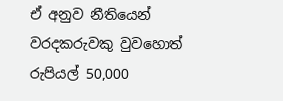ඒ අනුව නීතියෙන් වරදකරුවකු වුවහොත් රුපියල් 50,000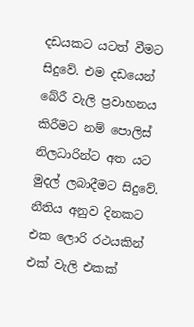දඩයකට යටත් වීමට සිදුවේ. එම දඩයෙන් බේරී වැලි ප්‍රවාහනය කිරීමට නම් පොලිස් නිලධාරින්ට අත යට මුදල් ලබාදීමට සිදුවේ. නීතිය අනුව දිනකට එක ලොරි රථයකින් එක් වැලි එකක්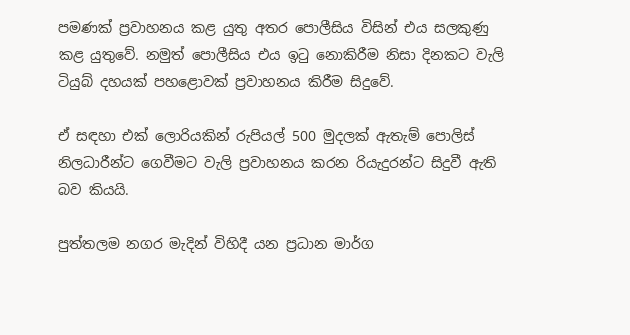පමණක් ප්‍රවාහනය කළ යුතු අතර පොලීසිය විසින් එය සලකුණු කළ යුතුවේ. නමුත් පොලීසිය එය ඉටු නොකිරීම නිසා දිනකට වැලි ටියුබ් දහයක් පහළොවක් ප්‍රවාහනය කිරීම සිදුවේ.

ඒ සඳහා එක් ලොරියකින් රුපියල් 500 මුදලක් ඇතැම් පොලිස් නිලධාරීන්ට ගෙවීමට වැලි ප්‍රවාහනය කරන රියැදුරන්ට සිදුවී ඇති බව කියයි.

පුත්තලම නගර මැදින් විහිදී යන ප්‍රධාන මාර්ග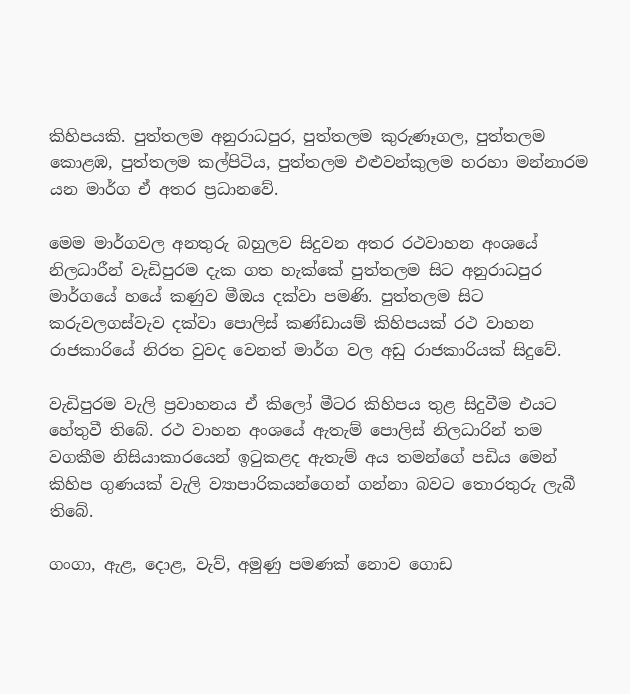කිහිපයකි. පුත්තලම අනුරාධපුර, පුත්තලම කුරුණෑගල, පුත්තලම කොළඹ, පුත්තලම කල්පිටිය, පුත්තලම එළුවන්කුලම හරහා මන්නාරම යන මාර්ග ඒ අතර ප්‍රධානවේ.

මෙම මාර්ගවල අනතුරු බහුලව සිදුවන අතර රථවාහන අංශයේ නිලධාරීන් වැඩිපුරම දැක ගත හැක්කේ පුත්තලම සිට අනුරාධපුර මාර්ගයේ හයේ කණුව මීඔය දක්වා පමණි. පුත්තලම සිට කරුවලගස්වැව දක්වා පොලිස් කණ්ඩායම් කිහිපයක් රථ වාහන රාජකාරියේ නිරත වුවද වෙනත් මාර්ග වල අඩු රාජකාරියක් සිදුවේ.

වැඩිපුරම වැලි ප්‍රවාහනය ඒ කිලෝ මීටර කිහිපය තුළ සිදුවීම එයට හේතුවී තිබේ. රථ වාහන අංශයේ ඇතැම් පොලිස් නිලධාරින් තම වගකීම නිසියාකාරයෙන් ඉටුකළද ඇතැම් අය තමන්ගේ පඩිය මෙන් කිහිප ගුණයක් වැලි ව්‍යාපාරිකයන්ගෙන් ගන්නා බවට තොරතුරු ලැබී තිබේ.

ගංගා, ඇළ, දොළ, වැව්, අමුණු පමණක් නොව ගොඩ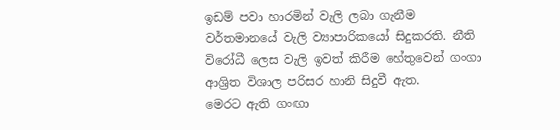ඉඩම් පවා හාරමින් වැලි ලබා ගැනීම වර්තමානයේ වැලි ව්‍යාපාරිකයෝ සිදුකරති. නීති විරෝධී ලෙස වැලි ඉවත් කිරීම හේතුවෙන් ගංගා ආශ්‍රිත විශාල පරිසර හානි සිදුවී ඇත.
මෙරට ඇති ගංඟා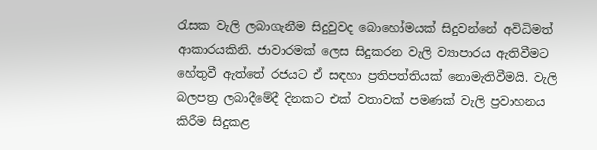රැසක වැලි ලබාගැනීම සිදුවුවද බොහෝමයක් සිදුවන්නේ අවිධිමත් ආකාරයකිනි. ජාවාරමක් ලෙස සිදුකරන වැලි ව්‍යාපාරය ඇතිවීමට හේතුවී ඇත්තේ රජයට ඒ සඳහා ප්‍රතිපත්තියක් නොමැතිවීමයි. වැලි බලපත්‍ර ලබාදීමේදී දිනකට එක් වතාවක් පමණක් වැලි ප්‍රවාහනය කිරීම සිදුකළ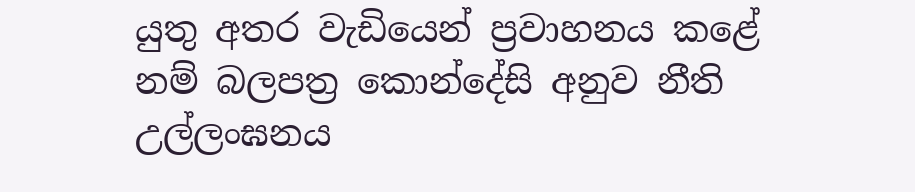යුතු අතර වැඩියෙන් ප්‍රවාහනය කළේ නම් බලපත්‍ර කොන්දේසි අනුව නීති උල්ලංඝනය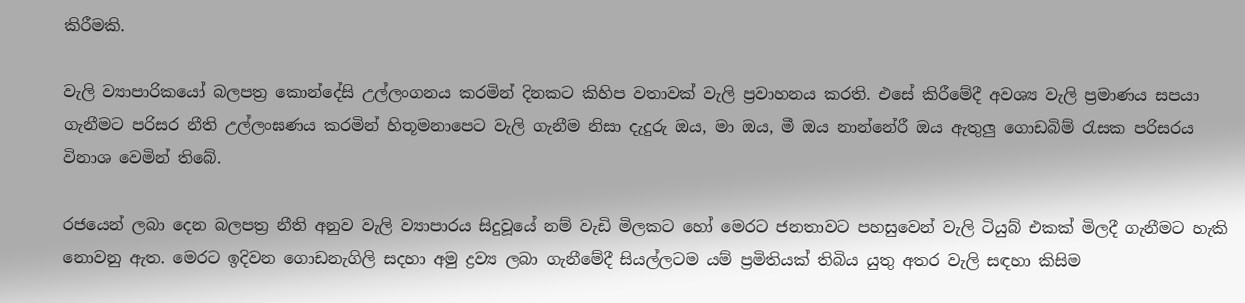කිරීමකි.

වැලි ව්‍යාපාරිකයෝ බලපත්‍ර කොන්දේසි උල්ලංගනය කරමින් දිනකට කිහිප වතාවක් වැලි ප්‍රවාහනය කරති. එසේ කිරීමේදී අවශ්‍ය වැලි ප්‍රමාණය සපයා ගැනීමට පරිසර නීති උල්ලංඝණය කරමින් හිතූමනාපෙට වැලි ගැනීම නිසා දැදුරු ඔය, මා ඔය, මී ඔය නාන්නේරී ඔය ඇතුලු ගොඩබිම් රැසක පරිසරය විනාශ වෙමින් තිබේ.

රජයෙන් ලබා දෙන බලපත්‍ර නීති අනුව වැලි ව්‍යාපාරය සිදුවූයේ නම් වැඩි මිලකට හෝ මෙරට ජනතාවට පහසුවෙන් වැලි ටියුබ් එකක් මිලදී ගැනීමට හැකි නොවනු ඇත. මෙරට ඉදිවන ගොඩනැගිලි සදහා අමු ද්‍රව්‍ය ලබා ගැනීමේදී සියල්ලටම යම් ප්‍රමිතියක් තිබිය යුතු අතර වැලි සඳහා කිසිම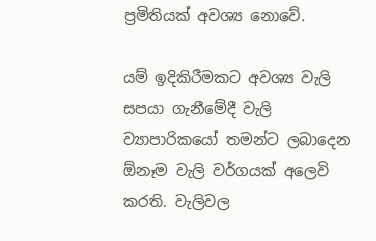ප්‍රමිතියක් අවශ්‍ය නොවේ.

යම් ඉදිකිරීමකට අවශ්‍ය වැලි සපයා ගැනීමේදී වැලි ව්‍යාපාරිකයෝ තමන්ට ලබාදෙන ඕනෑම වැලි වර්ගයක් අලෙවි කරති. වැලිවල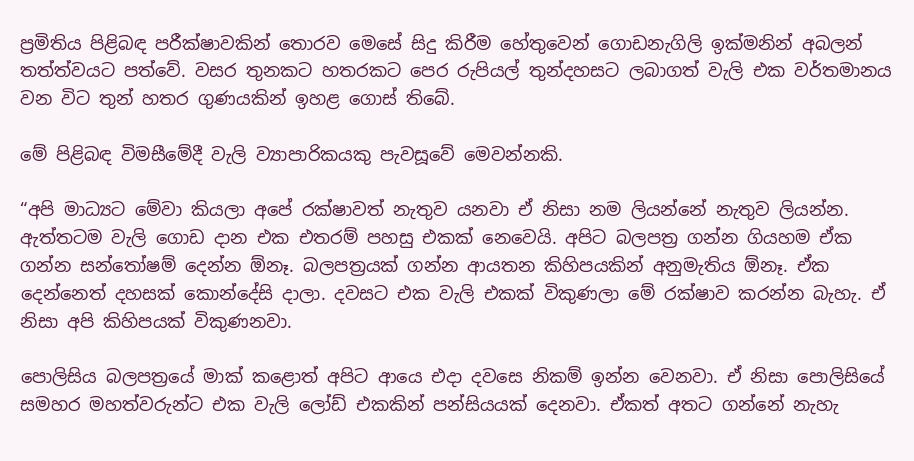ප්‍රමිතිය පිළිබඳ පරීක්ෂාවකින් තොරව මෙසේ සිදු කිරීම හේතුවෙන් ගොඩනැගිලි ඉක්මනින් අබලන් තත්ත්වයට පත්වේ. වසර තුනකට හතරකට පෙර රුපියල් තුන්දහසට ලබාගත් වැලි එක වර්තමානය වන විට තුන් හතර ගුණයකින් ඉහළ ගොස් තිබේ.

මේ පිළිබඳ විමසීමේදී වැලි ව්‍යාපාරිකයකු පැවසූවේ මෙවන්නකි.

“අපි මාධ්‍යට මේවා කියලා අපේ රක්ෂාවත් නැතුව යනවා ඒ නිසා නම ලියන්නේ නැතුව ලියන්න. ඇත්තටම වැලි ගොඩ දාන එක එතරම් පහසු එකක් නෙවෙයි. අපිට බලපත්‍ර ගන්න ගියහම ඒක ගන්න සන්තෝෂම් දෙන්න ඕනෑ. බලපත්‍රයක් ගන්න ආයතන කිහිපයකින් අනුමැතිය ඕනෑ. ඒක දෙන්නෙත් දහසක් කොන්දේසි දාලා. දවසට එක වැලි එකක් විකුණලා මේ රක්ෂාව කරන්න බැහැ. ඒ නිසා අපි කිහිපයක් විකුණනවා.

පොලිසිය බලපත්‍රයේ මාක් කළොත් අපිට ආයෙ එදා දවසෙ නිකම් ඉන්න වෙනවා. ඒ නිසා පොලිසියේ සමහර මහත්වරුන්ට එක වැලි ලෝඩ් එකකින් පන්සියයක් දෙනවා. ඒකත් අතට ගන්නේ නැහැ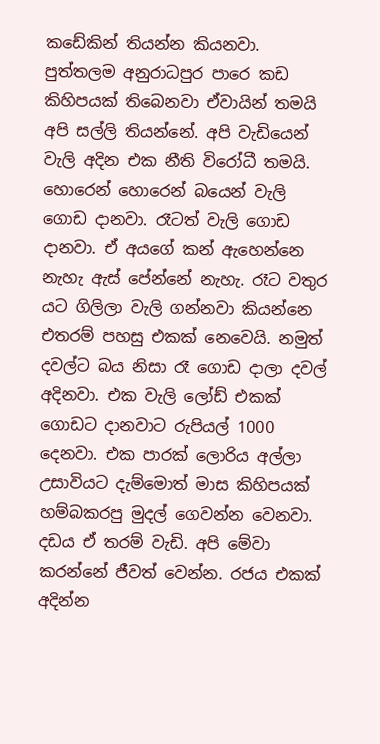කඩේකින් තියන්න කියනවා. පුත්තලම අනුරාධපුර පාරෙ කඩ කිහිපයක් තිබෙනවා ඒවායින් තමයි අපි සල්ලි තියන්නේ. අපි වැඩියෙන් වැලි අදින එක නීති විරෝධී තමයි. හොරෙන් හොරෙන් බයෙන් වැලි ගොඩ දානවා. රෑටත් වැලි ගොඩ දානවා. ඒ අයගේ කන් ඇහෙන්නෙ නැහැ ඇස් පේන්නේ නැහැ. රෑට වතුර යට ගිලිලා වැලි ගන්නවා කියන්නෙ එතරම් පහසු එකක් නෙවෙයි. නමුත් දවල්ට බය නිසා රෑ ගොඩ දාලා දවල් අදිනවා. එක වැලි ලෝඩ් එකක් ගොඩට දානවාට රුපියල් 1000 දෙනවා. එක පාරක් ලොරිය අල්ලා උසාවියට දැම්මොත් මාස කිහිපයක් හම්බකරපු මුදල් ගෙවන්න වෙනවා. දඩය ඒ තරම් වැඩි. අපි මේවා කරන්නේ ජීවත් වෙන්න. රජය එකක් අදින්න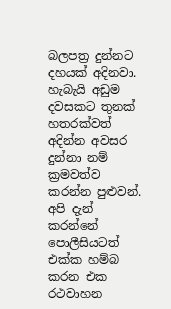බලපත්‍ර දුන්නට දහයක් අදිනවා. හැබැයි අඩුම දවසකට තුනක් හතරක්වත් අදින්න අවසර දුන්නා නම් ක්‍රමවත්ව කරන්න පුළුවන්. අපි දැන් කරන්නේ පොලීසියටත් එක්ක හම්බ කරන එක රථවාහන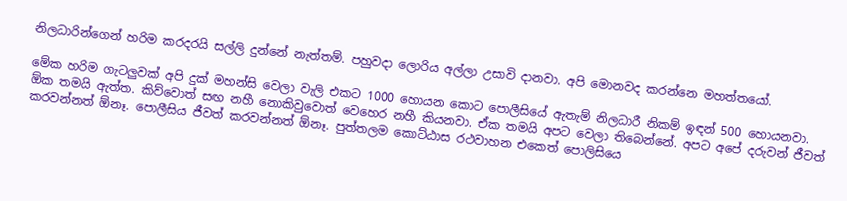නිලධාරින්ගෙන් හරිම කරදරයි සල්ලි දුන්නේ නැත්තම්. පහුවදා ලොරිය අල්ලා උසාවි දානවා. අපි මොනවද කරන්නෙ මහත්තයෝ.

මේක හරිම ගැටලුවක් අපි දුක් මහන්සි වෙලා වැලි එකට 1000 හොයන කොට පොලීසියේ ඇතැම් නිලධාරී නිකම් ඉඳන් 500 හොයනවා. ඕක තමයි ඇත්ත. කිව්වොත් සඟ නහී නොකිවුවොත් වෙහෙර නහී කියනවා. ඒක තමයි අපට වෙලා තිබෙන්නේ. අපට අපේ දරුවන් ජීවත් කරවන්නත් ඕනෑ. පොලීසිය ජීවත් කරවන්නත් ඕනෑ. පුත්තලම කොට්ඨාස රථවාහන එකෙත් පොලිසියෙ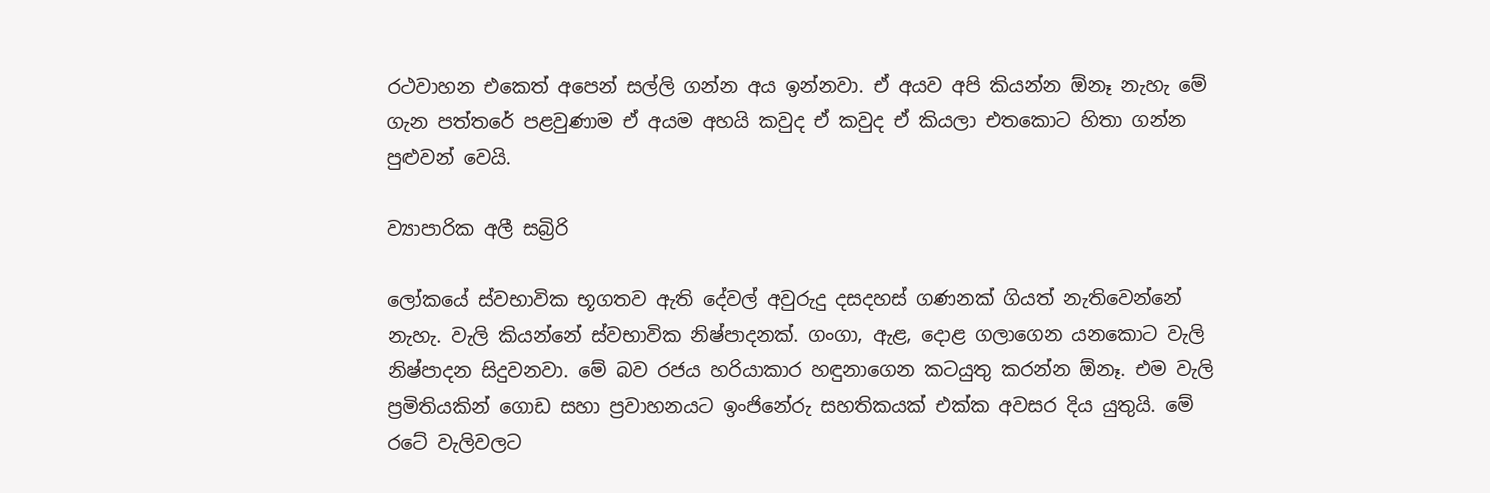රථවාහන එකෙත් අපෙන් සල්ලි ගන්න අය ඉන්නවා. ඒ අයව අපි කියන්න ඕනෑ නැහැ මේ ගැන පත්තරේ පළවුණාම ඒ අයම අහයි කවුද ඒ කවුද ඒ කියලා එතකොට හිතා ගන්න පුළුවන් වෙයි.

ව්‍යාපාරික අලී සබ්‍රිරි

ලෝකයේ ස්වභාවික භූගතව ඇති දේවල් අවුරුදු දසදහස් ගණනක් ගියත් නැතිවෙන්නේ නැහැ. වැලි කියන්නේ ස්වභාවික නිෂ්පාදනක්. ගංගා, ඇළ, දොළ ගලාගෙන යනකොට වැලි නිෂ්පාදන සිදුවනවා. මේ බව රජය හරියාකාර හඳුනාගෙන කටයුතු කරන්න ඕනෑ. එම වැලි ප්‍රමිතියකින් ගොඩ සහා ප්‍රවාහනයට ඉංජිනේරු සහතිකයක් එක්ක අවසර දිය යුතුයි. මේ රටේ වැලිවලට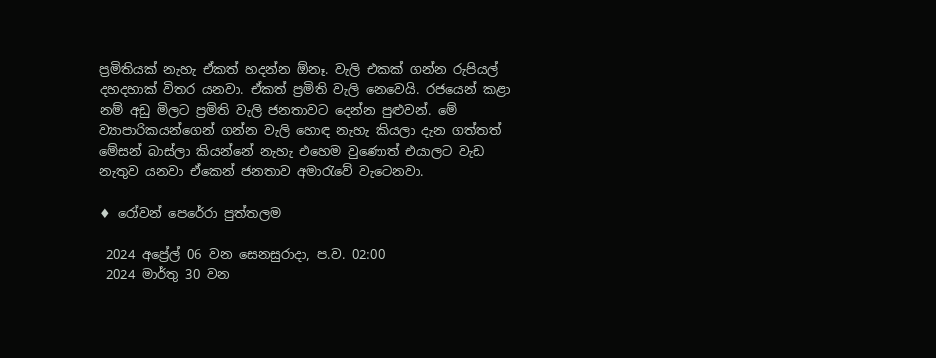ප්‍රමිතියක් නැහැ ඒකත් හදන්න ඕනෑ. වැලි එකක් ගන්න රුපියල් දහදහාක් විතර යනවා. ඒකත් ප්‍රමිති වැලි නෙවෙයි. රජයෙන් කළා නම් අඩු මිලට ප්‍රමිති වැලි ජනතාවට දෙන්න පුළුවන්. මේ ව්‍යාපාරිකයන්ගෙන් ගන්න වැලි හොඳ නැහැ කියලා දැන ගත්තත් මේසන් බාස්ලා කියන්නේ නැහැ එහෙම වුණොත් එයාලට වැඩ නැතුව යනවා ඒකෙන් ජනතාව අමාරැවේ වැටෙනවා.

♦ රෝවන් පෙරේරා පුත්තලම

 2024 අප්‍රේල් 06 වන සෙනසුරාදා, ප.ව. 02:00
 2024 මාර්තු 30 වන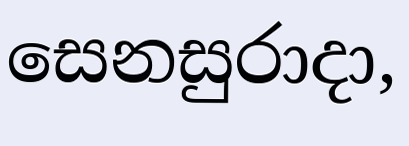සෙනසුරාදා,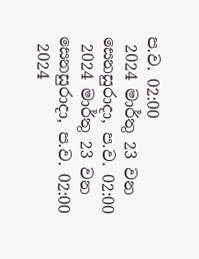ප.ව. 02:00
 2024 මාර්තු 23 වන සෙනසුරාදා, ප.ව. 02:00
 2024 මාර්තු 23 වන සෙනසුරාදා, ප.ව. 02:00
 2024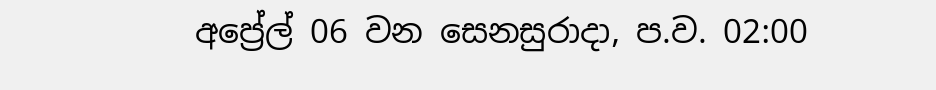අප්‍රේල් 06 වන සෙනසුරාදා, ප.ව. 02:00